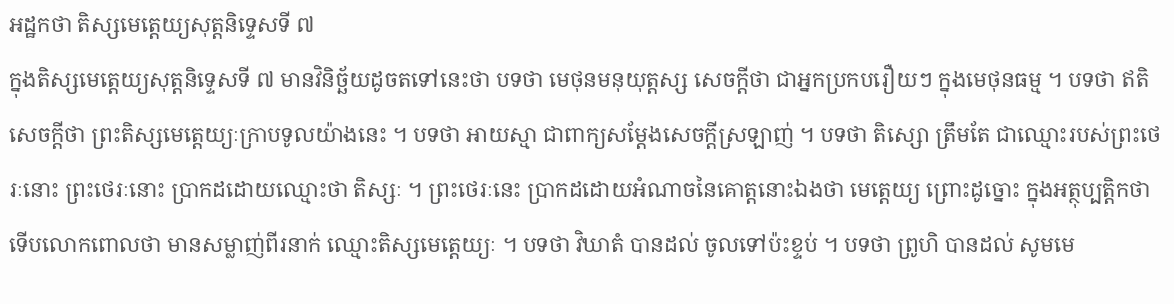អដ្ឋកថា តិស្សមេត្តេយ្យសុត្តនិទ្ទេសទី ៧
ក្នុងតិស្សមេត្តេយ្យសុត្តនិទ្ទេសទី ៧ មានវិនិច្ឆ័យដូចតទៅនេះថា បទថា មេថុនមនុយុត្តស្ស សេចក្តីថា ជាអ្នកប្រកបរឿយៗ ក្នុងមេថុនធម្ម ។ បទថា ឥតិ សេចក្តីថា ព្រះតិស្សមេត្តេយ្យៈក្រាបទូលយ៉ាងនេះ ។ បទថា អាយស្មា ជាពាក្យសម្តែងសេចក្តីស្រឡាញ់ ។ បទថា តិស្សោ ត្រឹមតែ ជាឈ្មោះរបស់ព្រះថេរៈនោះ ព្រះថេរៈនោះ ប្រាកដដោយឈ្មោះថា តិស្សៈ ។ ព្រះថេរៈនេះ ប្រាកដដោយអំណាចនៃគោត្តនោះឯងថា មេត្តេយ្យ ព្រោះដូច្នោះ ក្នុងអត្ថុប្បត្តិកថា ទើបលោកពោលថា មានសម្លាញ់ពីរនាក់ ឈ្មោះតិស្សមេត្តេយ្យៈ ។ បទថា វិឃាតំ បានដល់ ចូលទៅប៉ះខ្ទប់ ។ បទថា ព្រូហិ បានដល់ សូមមេ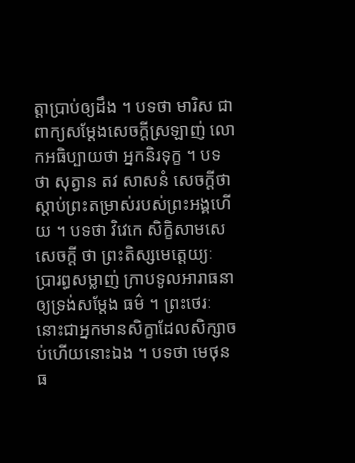ត្តាប្រាប់ឲ្យដឹង ។ បទថា មារិស ជាពាក្យសម្តែងសេចក្តីស្រឡាញ់ លោកអធិប្បាយថា អ្នកនិរទុក្ខ ។ បទថា សុត្វាន តវ សាសនំ សេចក្តីថា ស្តាប់ព្រះតម្រាស់របស់ព្រះអង្គហើយ ។ បទថា វិវេកេ សិក្ខិសាមសេ សេចក្តី ថា ព្រះតិស្សមេត្តេយ្យៈ ប្រារព្ធសម្លាញ់ ក្រាបទូលអារាធនាឲ្យទ្រង់សម្តែង ធម៌ ។ ព្រះថេរៈនោះជាអ្នកមានសិក្ខាដែលសិក្សាចប់ហើយនោះឯង ។ បទថា មេថុនធ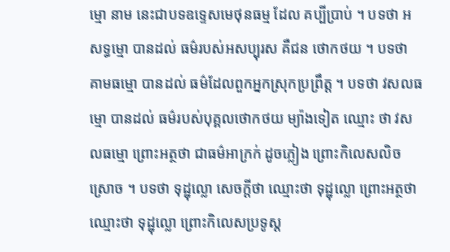ម្មោ នាម នេះជាបទឧទ្ទេសមេថុនធម្ម ដែល គប្បីប្រាប់ ។ បទថា អសទ្ធម្មោ បានដល់ ធម៌របស់អសប្បុរស គឺជន ថោកថយ ។ បទថា គាមធម្មោ បានដល់ ធម៌ដែលពួកអ្នកស្រុកប្រព្រឹត្ត ។ បទថា វសលធម្មោ បានដល់ ធម៌របស់បុគ្គលថោកថយ ម្យ៉ាងទៀត ឈ្មោះ ថា វសលធម្មោ ព្រោះអត្ថថា ជាធម៌អាក្រក់ ដូចភ្លៀង ព្រោះកិលេសលិច ស្រោច ។ បទថា ទុដ្ឋុល្លោ សេចក្តីថា ឈ្មោះថា ទុដ្ឋុល្លោ ព្រោះអត្ថថា ឈ្មោះថា ទុដ្ឋុល្លោ ព្រោះកិលេសប្រទូស្ត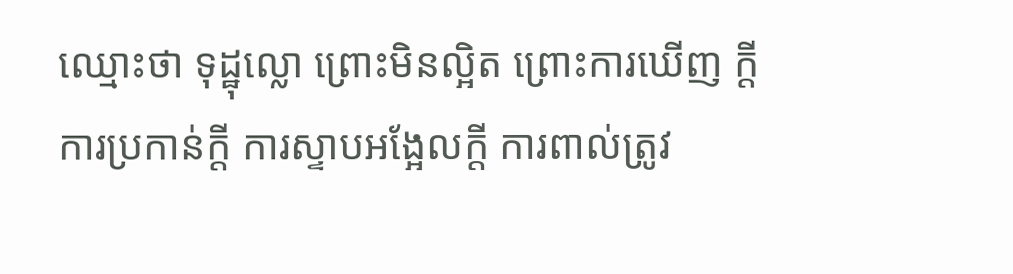ឈ្មោះថា ទុដ្ឋុល្លោ ព្រោះមិនល្អិត ព្រោះការឃើញ ក្តី ការប្រកាន់ក្តី ការស្ទាបអង្អែលក្តី ការពាល់ត្រូវ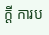ក្តី ការប